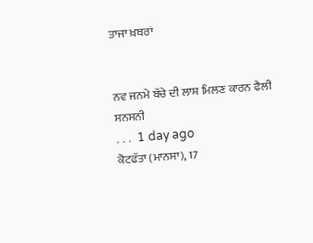ਤਾਜਾ ਖ਼ਬਰਾਂ


ਨਵ ਜਨਮੇ ਬੱਚੇ ਦੀ ਲਾਸ਼ ਮਿਲਣ ਕਾਰਨ ਫੈਲੀ ਸਨਸਨੀ
. . .  1 day ago
ਕੋਟਫੱਤਾ (ਮਾਨਸਾ), 17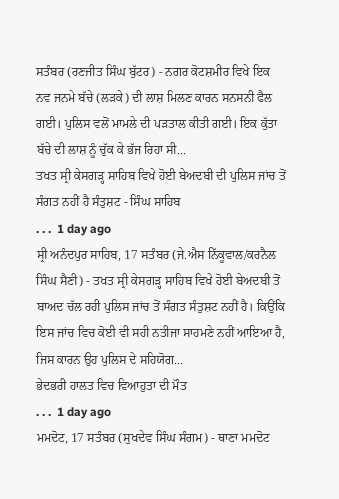ਸਤੰਬਰ (ਰਣਜੀਤ ਸਿੰਘ ਬੁੱਟਰ) - ਨਗਰ ਕੋਟਸ਼ਮੀਰ ਵਿਖੇ ਇਕ ਨਵ ਜਨਮੇ ਬੱਚੇ (ਲੜਕੇ) ਦੀ ਲਾਸ਼ ਮਿਲਣ ਕਾਰਨ ਸਨਸਨੀ ਫੈਲ ਗਈ। ਪੁਲਿਸ ਵਲੋਂ ਮਾਮਲੇ ਦੀ ਪੜਤਾਲ ਕੀਤੀ ਗਈ। ਇਕ ਕੁੱਤਾ ਬੱਚੇ ਦੀ ਲਾਸ਼ ਨੂੰ ਚੁੱਕ ਕੇ ਭੱਜ ਰਿਹਾ ਸੀ...
ਤਖਤ ਸ੍ਰੀ ਕੇਸਗੜ੍ਹ ਸਾਹਿਬ ਵਿਖੇ ਹੋਈ ਬੇਅਦਬੀ ਦੀ ਪੁਲਿਸ ਜਾਂਚ ਤੋਂ ਸੰਗਤ ਨਹੀਂ ਹੈ ਸੰਤੁਸ਼ਟ - ਸਿੰਘ ਸਾਹਿਬ
. . .  1 day ago
ਸ੍ਰੀ ਅਨੰਦਪੁਰ ਸਾਹਿਬ, 17 ਸਤੰਬਰ (ਜੇ.ਐਸ ਨਿੱਕੂਵਾਲ/ਕਰਨੈਲ ਸਿੰਘ ਸੈਣੀ) - ਤਖਤ ਸ੍ਰੀ ਕੇਸਗੜ੍ਹ ਸਾਹਿਬ ਵਿਖੇ ਹੋਈ ਬੇਅਦਬੀ ਤੋਂ ਬਾਅਦ ਚੱਲ ਰਹੀ ਪੁਲਿਸ ਜਾਂਚ ਤੋਂ ਸੰਗਤ ਸੰਤੁਸ਼ਟ ਨਹੀਂ ਹੈ। ਕਿਉਂਕਿ ਇਸ ਜਾਂਚ ਵਿਚ ਕੋਈ ਵੀ ਸਹੀ ਨਤੀਜਾ ਸਾਹਮਣੇ ਨਹੀਂ ਆਇਆ ਹੈ, ਜਿਸ ਕਾਰਨ ਉਹ ਪੁਲਿਸ ਦੇ ਸਹਿਯੋਗ...
ਭੇਦਭਰੀ ਹਾਲਤ ਵਿਚ ਵਿਆਹੁਤਾ ਦੀ ਮੌਤ
. . .  1 day ago
ਮਮਦੋਟ, 17 ਸਤੰਬਰ (ਸੁਖਦੇਵ ਸਿੰਘ ਸੰਗਮ) - ਥਾਣਾ ਮਮਦੋਟ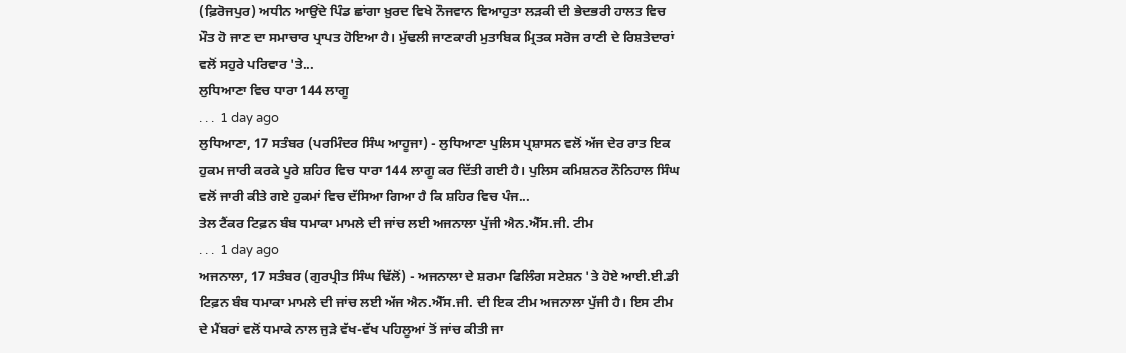(ਫ਼ਿਰੋਜਪੁਰ) ਅਧੀਨ ਆਉਂਦੇ ਪਿੰਡ ਛਾਂਗਾ ਖ਼ੁਰਦ ਵਿਖੇ ਨੌਜਵਾਨ ਵਿਆਹੁਤਾ ਲੜਕੀ ਦੀ ਭੇਦਭਰੀ ਹਾਲਤ ਵਿਚ ਮੌਤ ਹੋ ਜਾਣ ਦਾ ਸਮਾਚਾਰ ਪ੍ਰਾਪਤ ਹੋਇਆ ਹੈ। ਮੁੱਢਲੀ ਜਾਣਕਾਰੀ ਮੁਤਾਬਿਕ ਮ੍ਰਿਤਕ ਸਰੋਜ ਰਾਣੀ ਦੇ ਰਿਸ਼ਤੇਦਾਰਾਂ ਵਲੋਂ ਸਹੁਰੇ ਪਰਿਵਾਰ 'ਤੇ...
ਲੁਧਿਆਣਾ ਵਿਚ ਧਾਰਾ 144 ਲਾਗੂ
. . .  1 day ago
ਲੁਧਿਆਣਾ, 17 ਸਤੰਬਰ (ਪਰਮਿੰਦਰ ਸਿੰਘ ਆਹੂਜਾ) - ਲੁਧਿਆਣਾ ਪੁਲਿਸ ਪ੍ਰਸ਼ਾਸਨ ਵਲੋਂ ਅੱਜ ਦੇਰ ਰਾਤ ਇਕ ਹੁਕਮ ਜਾਰੀ ਕਰਕੇ ਪੂਰੇ ਸ਼ਹਿਰ ਵਿਚ ਧਾਰਾ 144 ਲਾਗੂ ਕਰ ਦਿੱਤੀ ਗਈ ਹੈ। ਪੁਲਿਸ ਕਮਿਸ਼ਨਰ ਨੌਨਿਹਾਲ ਸਿੰਘ ਵਲੋਂ ਜਾਰੀ ਕੀਤੇ ਗਏ ਹੁਕਮਾਂ ਵਿਚ ਦੱਸਿਆ ਗਿਆ ਹੈ ਕਿ ਸ਼ਹਿਰ ਵਿਚ ਪੰਜ...
ਤੇਲ ਟੈਂਕਰ ਟਿਫ਼ਨ ਬੰਬ ਧਮਾਕਾ ਮਾਮਲੇ ਦੀ ਜਾਂਚ ਲਈ ਅਜਨਾਲਾ ਪੁੱਜੀ ਐਨ.ਐੱਸ.ਜੀ. ਟੀਮ
. . .  1 day ago
ਅਜਨਾਲਾ, 17 ਸਤੰਬਰ (ਗੁਰਪ੍ਰੀਤ ਸਿੰਘ ਢਿੱਲੋਂ) - ਅਜਨਾਲਾ ਦੇ ਸ਼ਰਮਾ ਫਿਲਿੰਗ ਸਟੇਸ਼ਨ 'ਤੇ ਹੋਏ ਆਈ.ਈ.ਡੀ ਟਿਫ਼ਨ ਬੰਬ ਧਮਾਕਾ ਮਾਮਲੇ ਦੀ ਜਾਂਚ ਲਈ ਅੱਜ ਐਨ.ਐੱਸ.ਜੀ. ਦੀ ਇਕ ਟੀਮ ਅਜਨਾਲਾ ਪੁੱਜੀ ਹੈ। ਇਸ ਟੀਮ ਦੇ ਮੈਂਬਰਾਂ ਵਲੋਂ ਧਮਾਕੇ ਨਾਲ ਜੁੜੇ ਵੱਖ-ਵੱਖ ਪਹਿਲੂਆਂ ਤੋਂ ਜਾਂਚ ਕੀਤੀ ਜਾ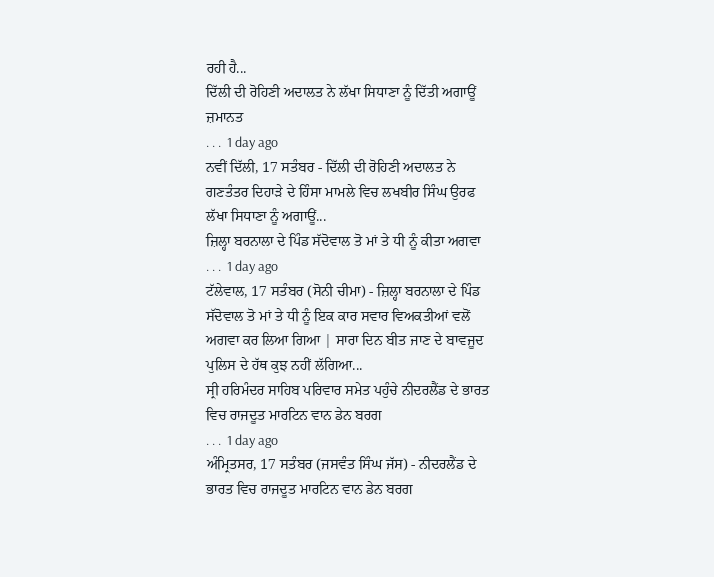ਰਹੀ ਹੈ...
ਦਿੱਲੀ ਦੀ ਰੋਹਿਣੀ ਅਦਾਲਤ ਨੇ ਲੱਖਾ ਸਿਧਾਣਾ ਨੂੰ ਦਿੱਤੀ ਅਗਾਊਂ ਜ਼ਮਾਨਤ
. . .  1 day ago
ਨਵੀਂ ਦਿੱਲੀ, 17 ਸਤੰਬਰ - ਦਿੱਲੀ ਦੀ ਰੋਹਿਣੀ ਅਦਾਲਤ ਨੇ ਗਣਤੰਤਰ ਦਿਹਾੜੇ ਦੇ ਹਿੰਸਾ ਮਾਮਲੇ ਵਿਚ ਲਖਬੀਰ ਸਿੰਘ ਉਰਫ ਲੱਖਾ ਸਿਧਾਣਾ ਨੂੰ ਅਗਾਊਂ...
ਜ਼ਿਲ੍ਹਾ ਬਰਨਾਲਾ ਦੇ ਪਿੰਡ ਸੱਦੋਵਾਲ ਤੋ ਮਾਂ ਤੇ ਧੀ ਨੂੰ ਕੀਤਾ ਅਗਵਾ
. . .  1 day ago
ਟੱਲੇਵਾਲ, 17 ਸਤੰਬਰ (ਸੋਨੀ ਚੀਮਾ) - ਜ਼ਿਲ੍ਹਾ ਬਰਨਾਲਾ ਦੇ ਪਿੰਡ ਸੱਦੋਵਾਲ ਤੋ ਮਾਂ ਤੇ ਧੀ ਨੂੰ ਇਕ ਕਾਰ ਸਵਾਰ ਵਿਅਕਤੀਆਂ ਵਲੋਂ ਅਗਵਾ ਕਰ ਲਿਆ ਗਿਆ | ਸਾਰਾ ਦਿਨ ਬੀਤ ਜਾਣ ਦੇ ਬਾਵਜੂਦ ਪੁਲਿਸ ਦੇ ਹੱਥ ਕੁਝ ਨਹੀਂ ਲੱਗਿਆ...
ਸ੍ਰੀ ਹਰਿਮੰਦਰ ਸਾਹਿਬ ਪਰਿਵਾਰ ਸਮੇਤ ਪਹੁੰਚੇ ਨੀਦਰਲੈਂਡ ਦੇ ਭਾਰਤ ਵਿਚ ਰਾਜਦੂਤ ਮਾਰਟਿਨ ਵਾਨ ਡੇਨ ਬਰਗ
. . .  1 day ago
ਅੰਮ੍ਰਿਤਸਰ, 17 ਸਤੰਬਰ (ਜਸਵੰਤ ਸਿੰਘ ਜੱਸ) - ਨੀਦਰਲੈਂਡ ਦੇ ਭਾਰਤ ਵਿਚ ਰਾਜਦੂਤ ਮਾਰਟਿਨ ਵਾਨ ਡੇਨ ਬਰਗ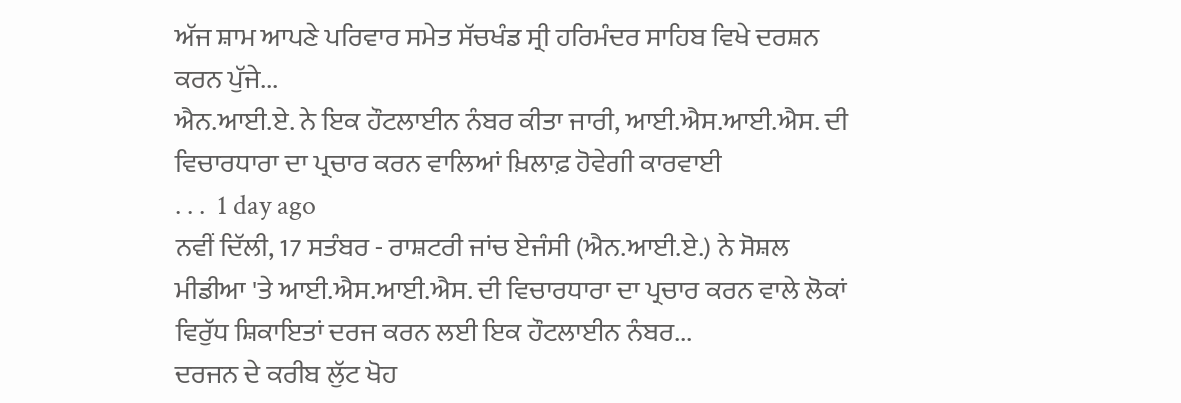ਅੱਜ ਸ਼ਾਮ ਆਪਣੇ ਪਰਿਵਾਰ ਸਮੇਤ ਸੱਚਖੰਡ ਸ੍ਰੀ ਹਰਿਮੰਦਰ ਸਾਹਿਬ ਵਿਖੇ ਦਰਸ਼ਨ ਕਰਨ ਪੁੱਜੇ...
ਐਨ.ਆਈ.ਏ. ਨੇ ਇਕ ਹੌਟਲਾਈਨ ਨੰਬਰ ਕੀਤਾ ਜਾਰੀ, ਆਈ.ਐਸ.ਆਈ.ਐਸ. ਦੀ ਵਿਚਾਰਧਾਰਾ ਦਾ ਪ੍ਰਚਾਰ ਕਰਨ ਵਾਲਿਆਂ ਖ਼ਿਲਾਫ਼ ਹੋਵੇਗੀ ਕਾਰਵਾਈ
. . .  1 day ago
ਨਵੀਂ ਦਿੱਲੀ, 17 ਸਤੰਬਰ - ਰਾਸ਼ਟਰੀ ਜਾਂਚ ਏਜੰਸੀ (ਐਨ.ਆਈ.ਏ.) ਨੇ ਸੋਸ਼ਲ ਮੀਡੀਆ 'ਤੇ ਆਈ.ਐਸ.ਆਈ.ਐਸ. ਦੀ ਵਿਚਾਰਧਾਰਾ ਦਾ ਪ੍ਰਚਾਰ ਕਰਨ ਵਾਲੇ ਲੋਕਾਂ ਵਿਰੁੱਧ ਸ਼ਿਕਾਇਤਾਂ ਦਰਜ ਕਰਨ ਲਈ ਇਕ ਹੌਟਲਾਈਨ ਨੰਬਰ...
ਦਰਜਨ ਦੇ ਕਰੀਬ ਲੁੱਟ ਖੋਹ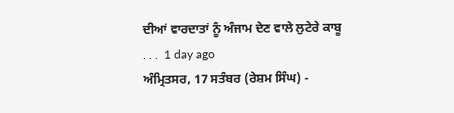ਦੀਆਂ ਵਾਰਦਾਤਾਂ ਨੂੰ ਅੰਜਾਮ ਦੇਣ ਵਾਲੇ ਲੁਟੇਰੇ ਕਾਬੂ
. . .  1 day ago
ਅੰਮ੍ਰਿਤਸਰ, 17 ਸਤੰਬਰ (ਰੇਸ਼ਮ ਸਿੰਘ) -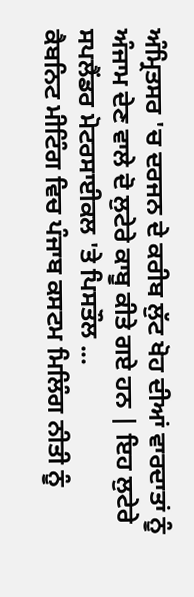ਅੰਮ੍ਰਿਤਸਰ 'ਚ ਦਰਜਨ ਦੇ ਕਰੀਬ ਲੁੱਟ ਖੋਹ ਦੀਆਂ ਵਾਰਦਾਤਾਂ ਨੂੰ ਅੰਜਾਮ ਦੇਣ ਵਾਲੇ ਦੋ ਲੁਟੇਰੇ ਕਾਬੂ ਕੀਤੇ ਗਏ ਹਨ | ਇਹ ਲੁਟੇਰੇ ਸਪਲੈਂਡਰ ਮੋਟਰਸਾਈਕਲ 'ਤੇ ਪਿਸਤੌਲ ...
ਕੈਬਨਿਟ ਮੀਟਿੰਗ ਵਿਚ ਪੰਜਾਬ ਕਸਟਮ ਮਿਲਿੰਗ ਨੀਤੀ ਨੂੰ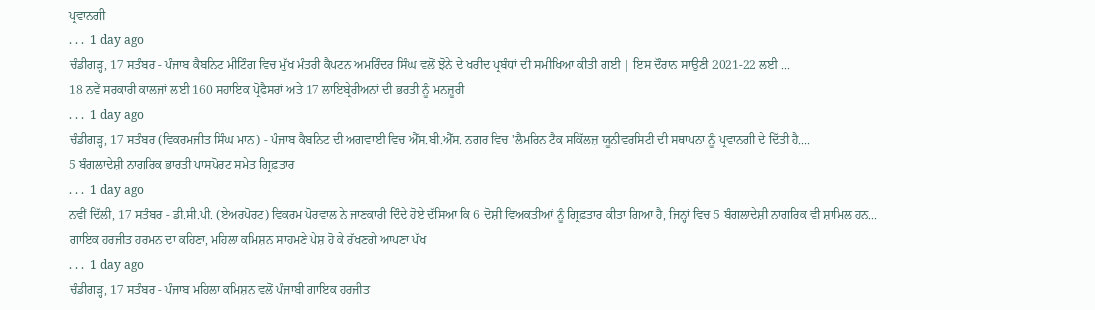ਪ੍ਰਵਾਨਗੀ
. . .  1 day ago
ਚੰਡੀਗੜ੍ਹ, 17 ਸਤੰਬਰ - ਪੰਜਾਬ ਕੈਬਨਿਟ ਮੀਟਿੰਗ ਵਿਚ ਮੁੱਖ ਮੰਤਰੀ ਕੈਪਟਨ ਅਮਰਿੰਦਰ ਸਿੰਘ ਵਲੋਂ ਝੋਨੇ ਦੇ ਖਰੀਦ ਪ੍ਰਬੰਧਾਂ ਦੀ ਸਮੀਖਿਆ ਕੀਤੀ ਗਈ | ਇਸ ਦੌਰਾਨ ਸਾਉਣੀ 2021-22 ਲਈ ...
18 ਨਵੇਂ ਸਰਕਾਰੀ ਕਾਲਜਾਂ ਲਈ 160 ਸਹਾਇਕ ਪ੍ਰੋਫੈਸਰਾਂ ਅਤੇ 17 ਲਾਇਬ੍ਰੇਰੀਅਨਾਂ ਦੀ ਭਰਤੀ ਨੂੰ ਮਨਜ਼ੂਰੀ
. . .  1 day ago
ਚੰਡੀਗੜ੍ਹ, 17 ਸਤੰਬਰ (ਵਿਕਰਮਜੀਤ ਸਿੰਘ ਮਾਨ) - ਪੰਜਾਬ ਕੈਬਨਿਟ ਦੀ ਅਗਵਾਈ ਵਿਚ ਐੱਸ.ਬੀ.ਐੱਸ. ਨਗਰ ਵਿਚ 'ਲੈਮਰਿਨ ਟੈਕ ਸਕਿੱਲਜ਼ ਯੂਨੀਵਰਸਿਟੀ ਦੀ ਸਥਾਪਨਾ ਨੂੰ ਪ੍ਰਵਾਨਗੀ ਦੇ ਦਿੱਤੀ ਹੈ....
5 ਬੰਗਲਾਦੇਸ਼ੀ ਨਾਗਰਿਕ ਭਾਰਤੀ ਪਾਸਪੋਰਟ ਸਮੇਤ ਗ੍ਰਿਫ਼ਤਾਰ
. . .  1 day ago
ਨਵੀਂ ਦਿੱਲੀ, 17 ਸਤੰਬਰ - ਡੀ.ਸੀ.ਪੀ. (ਏਅਰਪੋਰਟ) ਵਿਕਰਮ ਪੋਰਵਾਲ ਨੇ ਜਾਣਕਾਰੀ ਦਿੰਦੇ ਹੋਏ ਦੱਸਿਆ ਕਿ 6 ਦੋਸ਼ੀ ਵਿਅਕਤੀਆਂ ਨੂੰ ਗ੍ਰਿਫ਼ਤਾਰ ਕੀਤਾ ਗਿਆ ਹੈ, ਜਿਨ੍ਹਾਂ ਵਿਚ 5 ਬੰਗਲਾਦੇਸ਼ੀ ਨਾਗਰਿਕ ਵੀ ਸ਼ਾਮਿਲ ਹਨ...
ਗਾਇਕ ਹਰਜੀਤ ਹਰਮਨ ਦਾ ਕਹਿਣਾ, ਮਹਿਲਾ ਕਮਿਸ਼ਨ ਸਾਹਮਣੇ ਪੇਸ਼ ਹੋ ਕੇ ਰੱਖਣਗੇ ਆਪਣਾ ਪੱਖ
. . .  1 day ago
ਚੰਡੀਗੜ੍ਹ, 17 ਸਤੰਬਰ - ਪੰਜਾਬ ਮਹਿਲਾ ਕਮਿਸ਼ਨ ਵਲੋਂ ਪੰਜਾਬੀ ਗਾਇਕ ਹਰਜੀਤ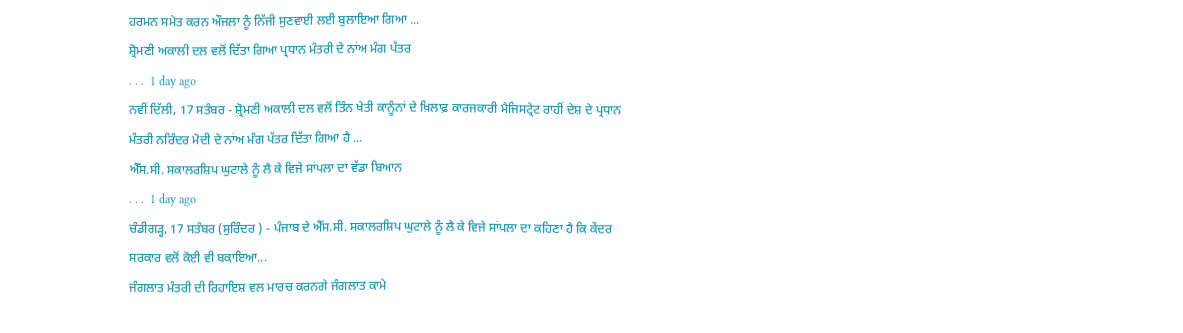ਹਰਮਨ ਸਮੇਤ ਕਰਨ ਔਜਲਾ ਨੂੰ ਨਿੱਜੀ ਸੁਣਵਾਈ ਲਈ ਬੁਲਾਇਆ ਗਿਆ ...
ਸ਼੍ਰੋਮਣੀ ਅਕਾਲੀ ਦਲ ਵਲੋਂ ਦਿੱਤਾ ਗਿਆ ਪ੍ਰਧਾਨ ਮੰਤਰੀ ਦੇ ਨਾਂਅ ਮੰਗ ਪੱਤਰ
. . .  1 day ago
ਨਵੀਂ ਦਿੱਲੀ, 17 ਸਤੰਬਰ - ਸ਼੍ਰੋਮਣੀ ਅਕਾਲੀ ਦਲ ਵਲੋਂ ਤਿੰਨ ਖੇਤੀ ਕਾਨੂੰਨਾਂ ਦੇ ਖ਼ਿਲਾਫ਼ ਕਾਰਜਕਾਰੀ ਮੈਜਿਸਟ੍ਰੇਟ ਰਾਹੀਂ ਦੇਸ਼ ਦੇ ਪ੍ਰਧਾਨ ਮੰਤਰੀ ਨਰਿੰਦਰ ਮੋਦੀ ਦੇ ਨਾਂਅ ਮੰਗ ਪੱਤਰ ਦਿੱਤਾ ਗਿਆ ਹੈ ...
ਐੱਸ.ਸੀ. ਸਕਾਲਰਸ਼ਿਪ ਘੁਟਾਲੇ ਨੂੰ ਲੈ ਕੇ ਵਿਜੇ ਸਾਂਪਲਾ ਦਾ ਵੱਡਾ ਬਿਆਨ
. . .  1 day ago
ਚੰਡੀਗੜ੍ਹ, 17 ਸਤੰਬਰ (ਸੁਰਿੰਦਰ ) - ਪੰਜਾਬ ਦੇ ਐੱਸ.ਸੀ. ਸਕਾਲਰਸ਼ਿਪ ਘੁਟਾਲੇ ਨੂੰ ਲੈ ਕੇ ਵਿਜੇ ਸਾਂਪਲਾ ਦਾ ਕਹਿਣਾ ਹੈ ਕਿ ਕੇਂਦਰ ਸਰਕਾਰ ਵਲੋਂ ਕੋਈ ਵੀ ਬਕਾਇਆ...
ਜੰਗਲਾਤ ਮੰਤਰੀ ਦੀ ਰਿਹਾਇਸ਼ ਵਲ ਮਾਰਚ ਕਰਨਗੇ ਜੰਗਲਾਤ ਕਾਮੇ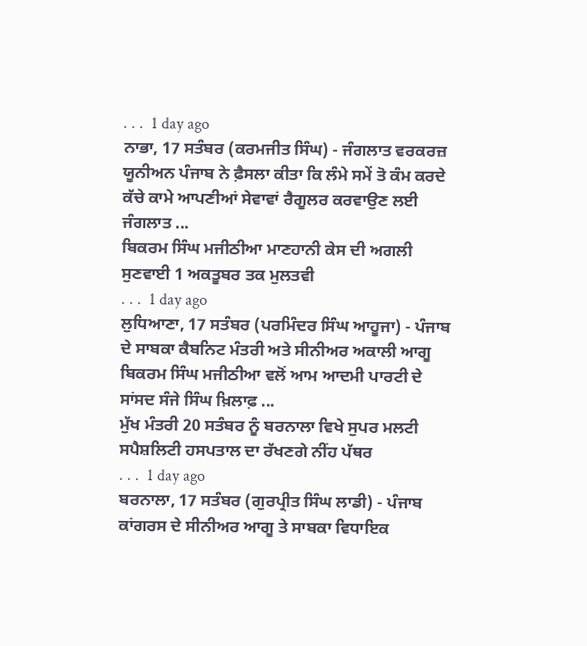. . .  1 day ago
ਨਾਭਾ, 17 ਸਤੰਬਰ (ਕਰਮਜੀਤ ਸਿੰਘ) - ਜੰਗਲਾਤ ਵਰਕਰਜ਼ ਯੂਨੀਅਨ ਪੰਜਾਬ ਨੇ ਫ਼ੈਸਲਾ ਕੀਤਾ ਕਿ ਲੰਮੇ ਸਮੇਂ ਤੋ ਕੰਮ ਕਰਦੇ ਕੱਚੇ ਕਾਮੇ ਆਪਣੀਆਂ ਸੇਵਾਵਾਂ ਰੈਗੂਲਰ ਕਰਵਾਉਣ ਲਈ ਜੰਗਲਾਤ ...
ਬਿਕਰਮ ਸਿੰਘ ਮਜੀਠੀਆ ਮਾਣਹਾਨੀ ਕੇਸ ਦੀ ਅਗਲੀ ਸੁਣਵਾਈ 1 ਅਕਤੂਬਰ ਤਕ ਮੁਲਤਵੀ
. . .  1 day ago
ਲੁਧਿਆਣਾ, 17 ਸਤੰਬਰ (ਪਰਮਿੰਦਰ ਸਿੰਘ ਆਹੂਜਾ) - ਪੰਜਾਬ ਦੇ ਸਾਬਕਾ ਕੈਬਨਿਟ ਮੰਤਰੀ ਅਤੇ ਸੀਨੀਅਰ ਅਕਾਲੀ ਆਗੂ ਬਿਕਰਮ ਸਿੰਘ ਮਜੀਠੀਆ ਵਲੋਂ ਆਮ ਆਦਮੀ ਪਾਰਟੀ ਦੇ ਸਾਂਸਦ ਸੰਜੇ ਸਿੰਘ ਖ਼ਿਲਾਫ਼ ...
ਮੁੱਖ ਮੰਤਰੀ 20 ਸਤੰਬਰ ਨੂੰ ਬਰਨਾਲਾ ਵਿਖੇ ਸੁਪਰ ਮਲਟੀ ਸਪੈਸ਼ਲਿਟੀ ਹਸਪਤਾਲ ਦਾ ਰੱਖਣਗੇ ਨੀਂਹ ਪੱਥਰ
. . .  1 day ago
ਬਰਨਾਲਾ, 17 ਸਤੰਬਰ (ਗੁਰਪ੍ਰੀਤ ਸਿੰਘ ਲਾਡੀ) - ਪੰਜਾਬ ਕਾਂਗਰਸ ਦੇ ਸੀਨੀਅਰ ਆਗੂ ਤੇ ਸਾਬਕਾ ਵਿਧਾਇਕ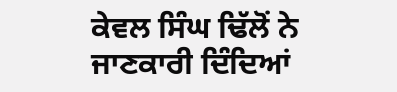ਕੇਵਲ ਸਿੰਘ ਢਿੱਲੋਂ ਨੇ ਜਾਣਕਾਰੀ ਦਿੰਦਿਆਂ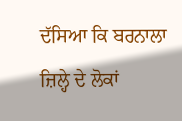ਦੱਸਿਆ ਕਿ ਬਰਨਾਲਾ ਜ਼ਿਲ੍ਹੇ ਦੇ ਲੋਕਾਂ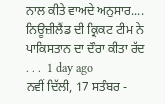ਨਾਲ ਕੀਤੇ ਵਾਅਦੇ ਅਨੁਸਾਰ....
ਨਿਊਜ਼ੀਲੈਂਡ ਦੀ ਕ੍ਰਿਕਟ ਟੀਮ ਨੇ ਪਾਕਿਸਤਾਨ ਦਾ ਦੌਰਾ ਕੀਤਾ ਰੱਦ
. . .  1 day ago
ਨਵੀਂ ਦਿੱਲੀ, 17 ਸਤੰਬਰ -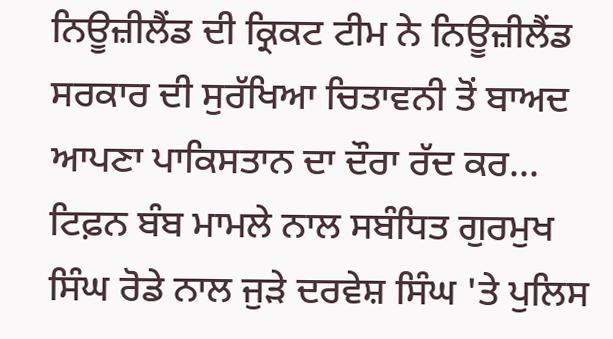ਨਿਊਜ਼ੀਲੈਂਡ ਦੀ ਕ੍ਰਿਕਟ ਟੀਮ ਨੇ ਨਿਊਜ਼ੀਲੈਂਡ ਸਰਕਾਰ ਦੀ ਸੁਰੱਖਿਆ ਚਿਤਾਵਨੀ ਤੋਂ ਬਾਅਦ ਆਪਣਾ ਪਾਕਿਸਤਾਨ ਦਾ ਦੌਰਾ ਰੱਦ ਕਰ...
ਟਿਫ਼ਨ ਬੰਬ ਮਾਮਲੇ ਨਾਲ ਸਬੰਧਿਤ ਗੁਰਮੁਖ ਸਿੰਘ ਰੋਡੇ ਨਾਲ ਜੁੜੇ ਦਰਵੇਸ਼ ਸਿੰਘ 'ਤੇ ਪੁਲਿਸ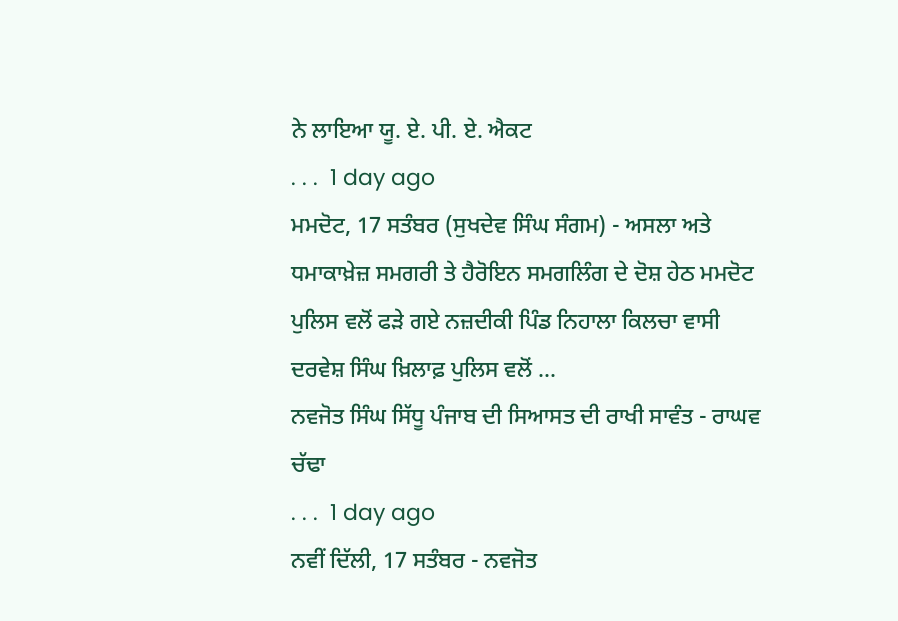ਨੇ ਲਾਇਆ ਯੂ. ਏ. ਪੀ. ਏ. ਐਕਟ
. . .  1 day ago
ਮਮਦੋਟ, 17 ਸਤੰਬਰ (ਸੁਖਦੇਵ ਸਿੰਘ ਸੰਗਮ) - ਅਸਲਾ ਅਤੇ ਧਮਾਕਾਖ਼ੇਜ਼ ਸਮਗਰੀ ਤੇ ਹੈਰੋਇਨ ਸਮਗਲਿੰਗ ਦੇ ਦੋਸ਼ ਹੇਠ ਮਮਦੋਟ ਪੁਲਿਸ ਵਲੋਂ ਫੜੇ ਗਏ ਨਜ਼ਦੀਕੀ ਪਿੰਡ ਨਿਹਾਲਾ ਕਿਲਚਾ ਵਾਸੀ ਦਰਵੇਸ਼ ਸਿੰਘ ਖ਼ਿਲਾਫ਼ ਪੁਲਿਸ ਵਲੋਂ ...
ਨਵਜੋਤ ਸਿੰਘ ਸਿੱਧੂ ਪੰਜਾਬ ਦੀ ਸਿਆਸਤ ਦੀ ਰਾਖੀ ਸਾਵੰਤ - ਰਾਘਵ ਚੱਢਾ
. . .  1 day ago
ਨਵੀਂ ਦਿੱਲੀ, 17 ਸਤੰਬਰ - ਨਵਜੋਤ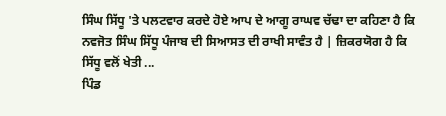ਸਿੰਘ ਸਿੱਧੂ 'ਤੇ ਪਲਟਵਾਰ ਕਰਦੇ ਹੋਏ ਆਪ ਦੇ ਆਗੂ ਰਾਘਵ ਚੱਢਾ ਦਾ ਕਹਿਣਾ ਹੈ ਕਿ ਨਵਜੋਤ ਸਿੰਘ ਸਿੱਧੂ ਪੰਜਾਬ ਦੀ ਸਿਆਸਤ ਦੀ ਰਾਖੀ ਸਾਵੰਤ ਹੈ | ਜ਼ਿਕਰਯੋਗ ਹੈ ਕਿ ਸਿੱਧੂ ਵਲੋਂ ਖੇਤੀ ...
ਪਿੰਡ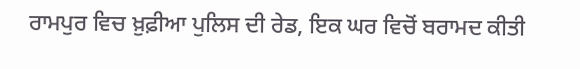ਰਾਮਪੁਰ ਵਿਚ ਖ਼ੁਫ਼ੀਆ ਪੁਲਿਸ ਦੀ ਰੇਡ, ਇਕ ਘਰ ਵਿਚੋਂ ਬਰਾਮਦ ਕੀਤੀ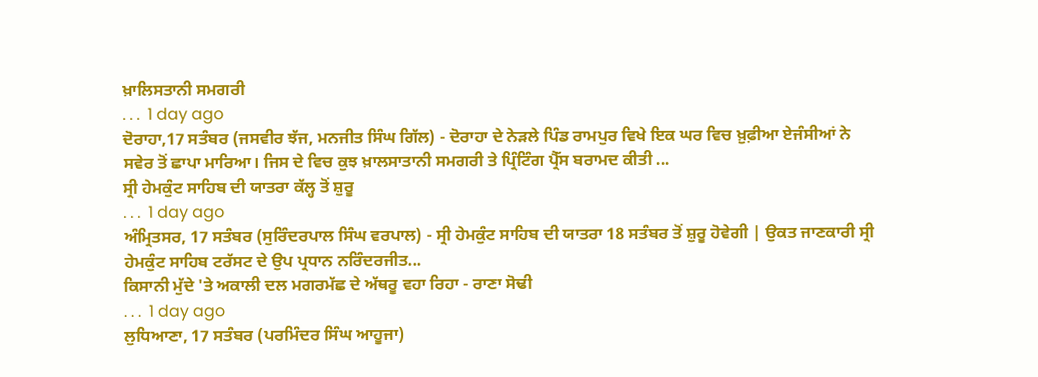ਖ਼ਾਲਿਸਤਾਨੀ ਸਮਗਰੀ
. . .  1 day ago
ਦੋਰਾਹਾ,17 ਸਤੰਬਰ (ਜਸਵੀਰ ਝੱਜ, ਮਨਜੀਤ ਸਿੰਘ ਗਿੱਲ) - ਦੋਰਾਹਾ ਦੇ ਨੇੜਲੇ ਪਿੰਡ ਰਾਮਪੁਰ ਵਿਖੇ ਇਕ ਘਰ ਵਿਚ ਖ਼ੁਫ਼ੀਆ ਏਜੰਸੀਆਂ ਨੇ ਸਵੇਰ ਤੋਂ ਛਾਪਾ ਮਾਰਿਆ। ਜਿਸ ਦੇ ਵਿਚ ਕੁਝ ਖ਼ਾਲਸਾਤਾਨੀ ਸਮਗਰੀ ਤੇ ਪ੍ਰਿੰਟਿੰਗ ਪ੍ਰੈੱਸ ਬਰਾਮਦ ਕੀਤੀ ...
ਸ੍ਰੀ ਹੇਮਕੁੰਟ ਸਾਹਿਬ ਦੀ ਯਾਤਰਾ ਕੱਲ੍ਹ ਤੋਂ ਸ਼ੁਰੂ
. . .  1 day ago
ਅੰਮ੍ਰਿਤਸਰ, 17 ਸਤੰਬਰ (ਸੁਰਿੰਦਰਪਾਲ ਸਿੰਘ ਵਰਪਾਲ) - ਸ੍ਰੀ ਹੇਮਕੁੰਟ ਸਾਹਿਬ ਦੀ ਯਾਤਰਾ 18 ਸਤੰਬਰ ਤੋਂ ਸ਼ੁਰੂ ਹੋਵੇਗੀ | ਉਕਤ ਜਾਣਕਾਰੀ ਸ੍ਰੀ ਹੇਮਕੁੰਟ ਸਾਹਿਬ ਟਰੱਸਟ ਦੇ ਉਪ ਪ੍ਰਧਾਨ ਨਰਿੰਦਰਜੀਤ...
ਕਿਸਾਨੀ ਮੁੱਦੇ 'ਤੇ ਅਕਾਲੀ ਦਲ ਮਗਰਮੱਛ ਦੇ ਅੱਥਰੂ ਵਹਾ ਰਿਹਾ - ਰਾਣਾ ਸੋਢੀ
. . .  1 day ago
ਲੁਧਿਆਣਾ, 17 ਸਤੰਬਰ (ਪਰਮਿੰਦਰ ਸਿੰਘ ਆਹੂਜਾ)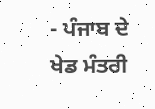- ਪੰਜਾਬ ਦੇ ਖੇਡ ਮੰਤਰੀ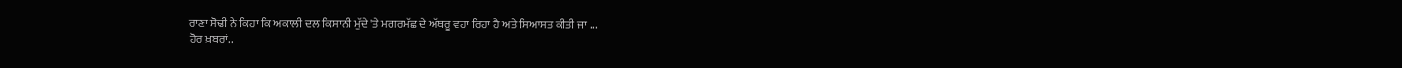ਰਾਣਾ ਸੋਢੀ ਨੇ ਕਿਹਾ ਕਿ ਅਕਾਲੀ ਦਲ ਕਿਸਾਨੀ ਮੁੱਦੇ 'ਤੇ ਮਗਰਮੱਛ ਦੇ ਅੱਥਰੂ ਵਹਾ ਰਿਹਾ ਹੈ ਅਤੇ ਸਿਆਸਤ ਕੀਤੀ ਜਾ ...
ਹੋਰ ਖ਼ਬਰਾਂ..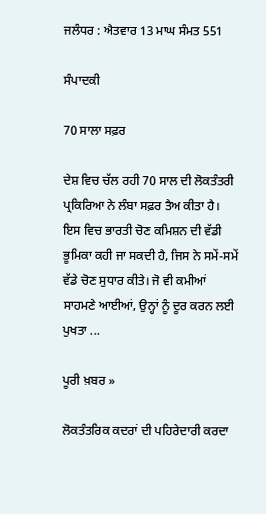ਜਲੰਧਰ : ਐਤਵਾਰ 13 ਮਾਘ ਸੰਮਤ 551

ਸੰਪਾਦਕੀ

70 ਸਾਲਾ ਸਫ਼ਰ

ਦੇਸ਼ ਵਿਚ ਚੱਲ ਰਹੀ 70 ਸਾਲ ਦੀ ਲੋਕਤੰਤਰੀ ਪ੍ਰਕਿਰਿਆ ਨੇ ਲੰਬਾ ਸਫ਼ਰ ਤੈਅ ਕੀਤਾ ਹੈ। ਇਸ ਵਿਚ ਭਾਰਤੀ ਚੋਣ ਕਮਿਸ਼ਨ ਦੀ ਵੱਡੀ ਭੂਮਿਕਾ ਕਹੀ ਜਾ ਸਕਦੀ ਹੈ, ਜਿਸ ਨੇ ਸਮੇਂ-ਸਮੇਂ ਵੱਡੇ ਚੋਣ ਸੁਧਾਰ ਕੀਤੇ। ਜੋ ਵੀ ਕਮੀਆਂ ਸਾਹਮਣੇ ਆਈਆਂ, ਉਨ੍ਹਾਂ ਨੂੰ ਦੂਰ ਕਰਨ ਲਈ ਪੁਖਤਾ ...

ਪੂਰੀ ਖ਼ਬਰ »

ਲੋਕਤੰਤਰਿਕ ਕਦਰਾਂ ਦੀ ਪਹਿਰੇਦਾਰੀ ਕਰਦਾ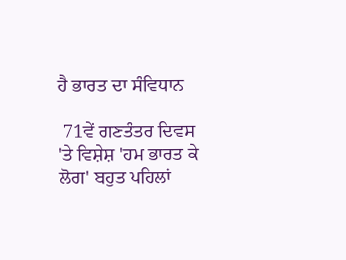ਹੈ ਭਾਰਤ ਦਾ ਸੰਵਿਧਾਨ

 71ਵੇਂ ਗਣਤੰਤਰ ਦਿਵਸ 'ਤੇ ਵਿਸ਼ੇਸ਼ 'ਹਮ ਭਾਰਤ ਕੇ ਲੋਗ' ਬਹੁਤ ਪਹਿਲਾਂ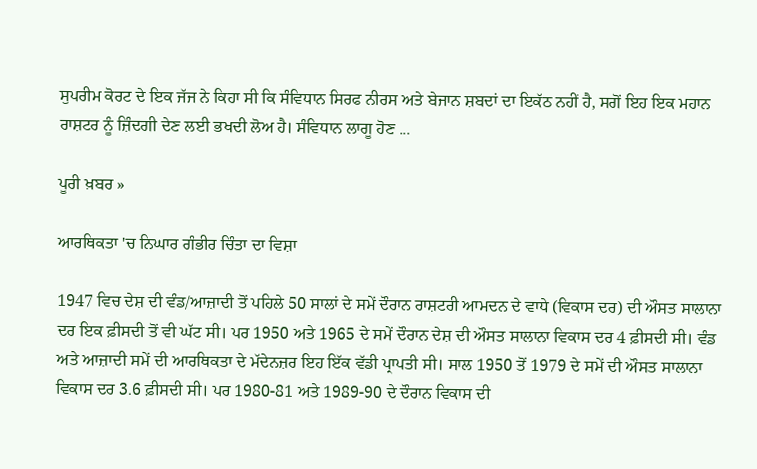ਸੁਪਰੀਮ ਕੋਰਟ ਦੇ ਇਕ ਜੱਜ ਨੇ ਕਿਹਾ ਸੀ ਕਿ ਸੰਵਿਧਾਨ ਸਿਰਫ ਨੀਰਸ ਅਤੇ ਬੇਜਾਨ ਸ਼ਬਦਾਂ ਦਾ ਇਕੱਠ ਨਹੀਂ ਹੈ, ਸਗੋਂ ਇਹ ਇਕ ਮਹਾਨ ਰਾਸ਼ਟਰ ਨੂੰ ਜ਼ਿੰਦਗੀ ਦੇਣ ਲਈ ਭਖਦੀ ਲੋਅ ਹੈ। ਸੰਵਿਧਾਨ ਲਾਗੂ ਹੋਣ ...

ਪੂਰੀ ਖ਼ਬਰ »

ਆਰਥਿਕਤਾ 'ਚ ਨਿਘਾਰ ਗੰਭੀਰ ਚਿੰਤਾ ਦਾ ਵਿਸ਼ਾ

1947 ਵਿਚ ਦੇਸ਼ ਦੀ ਵੰਡ/ਆਜ਼ਾਦੀ ਤੋਂ ਪਹਿਲੇ 50 ਸਾਲਾਂ ਦੇ ਸਮੇਂ ਦੌਰਾਨ ਰਾਸ਼ਟਰੀ ਆਮਦਨ ਦੇ ਵਾਧੇ (ਵਿਕਾਸ ਦਰ) ਦੀ ਔਸਤ ਸਾਲਾਨਾ ਦਰ ਇਕ ਫ਼ੀਸਦੀ ਤੋਂ ਵੀ ਘੱਟ ਸੀ। ਪਰ 1950 ਅਤੇ 1965 ਦੇ ਸਮੇਂ ਦੌਰਾਨ ਦੇਸ਼ ਦੀ ਔਸਤ ਸਾਲਾਨਾ ਵਿਕਾਸ ਦਰ 4 ਫ਼ੀਸਦੀ ਸੀ। ਵੰਡ ਅਤੇ ਆਜ਼ਾਦੀ ਸਮੇਂ ਦੀ ਆਰਥਿਕਤਾ ਦੇ ਮੱਦੇਨਜ਼ਰ ਇਹ ਇੱਕ ਵੱਡੀ ਪ੍ਰਾਪਤੀ ਸੀ। ਸਾਲ 1950 ਤੋਂ 1979 ਦੇ ਸਮੇਂ ਦੀ ਔਸਤ ਸਾਲਾਨਾ ਵਿਕਾਸ ਦਰ 3.6 ਫ਼ੀਸਦੀ ਸੀ। ਪਰ 1980-81 ਅਤੇ 1989-90 ਦੇ ਦੌਰਾਨ ਵਿਕਾਸ ਦੀ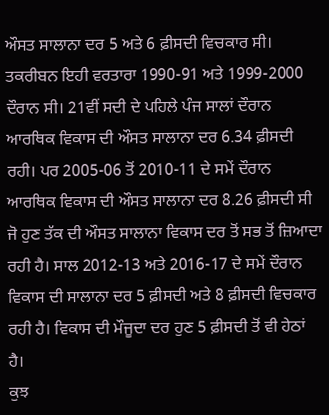ਔਸਤ ਸਾਲਾਨਾ ਦਰ 5 ਅਤੇ 6 ਫ਼ੀਸਦੀ ਵਿਚਕਾਰ ਸੀ। ਤਕਰੀਬਨ ਇਹੀ ਵਰਤਾਰਾ 1990-91 ਅਤੇ 1999-2000 ਦੌਰਾਨ ਸੀ। 21ਵੀਂ ਸਦੀ ਦੇ ਪਹਿਲੇ ਪੰਜ ਸਾਲਾਂ ਦੌਰਾਨ ਆਰਥਿਕ ਵਿਕਾਸ ਦੀ ਔਸਤ ਸਾਲਾਨਾ ਦਰ 6.34 ਫ਼ੀਸਦੀ ਰਹੀ। ਪਰ 2005-06 ਤੋਂ 2010-11 ਦੇ ਸਮੇਂ ਦੌਰਾਨ ਆਰਥਿਕ ਵਿਕਾਸ ਦੀ ਔਸਤ ਸਾਲਾਨਾ ਦਰ 8.26 ਫ਼ੀਸਦੀ ਸੀ ਜੋ ਹੁਣ ਤੱਕ ਦੀ ਔਸਤ ਸਾਲਾਨਾ ਵਿਕਾਸ ਦਰ ਤੋਂ ਸਭ ਤੋਂ ਜ਼ਿਆਦਾ ਰਹੀ ਹੈ। ਸਾਲ 2012-13 ਅਤੇ 2016-17 ਦੇ ਸਮੇਂ ਦੌਰਾਨ ਵਿਕਾਸ ਦੀ ਸਾਲਾਨਾ ਦਰ 5 ਫ਼ੀਸਦੀ ਅਤੇ 8 ਫ਼ੀਸਦੀ ਵਿਚਕਾਰ ਰਹੀ ਹੈ। ਵਿਕਾਸ ਦੀ ਮੌਜੂਦਾ ਦਰ ਹੁਣ 5 ਫ਼ੀਸਦੀ ਤੋਂ ਵੀ ਹੇਠਾਂ ਹੈ।
ਕੁਝ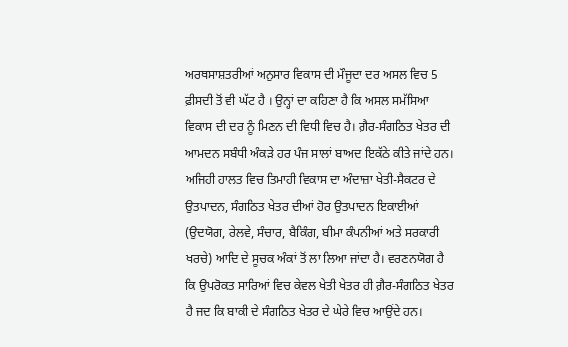ਅਰਥਸਾਸ਼ਤਰੀਆਂ ਅਨੁਸਾਰ ਵਿਕਾਸ ਦੀ ਮੌਜੂਦਾ ਦਰ ਅਸਲ ਵਿਚ 5 ਫ਼ੀਸਦੀ ਤੋਂ ਵੀ ਘੱਟ ਹੈ । ਉਨ੍ਹਾਂ ਦਾ ਕਹਿਣਾ ਹੈ ਕਿ ਅਸਲ ਸਮੱਸਿਆ ਵਿਕਾਸ ਦੀ ਦਰ ਨੂੰ ਮਿਣਨ ਦੀ ਵਿਧੀ ਵਿਚ ਹੈ। ਗ਼ੈਰ-ਸੰਗਠਿਤ ਖੇਤਰ ਦੀ ਆਮਦਨ ਸਬੰਧੀ ਅੰਕੜੇ ਹਰ ਪੰਜ ਸਾਲਾਂ ਬਾਅਦ ਇਕੱਠੇ ਕੀਤੇ ਜਾਂਦੇ ਹਨ। ਅਜਿਹੀ ਹਾਲਤ ਵਿਚ ਤਿਮਾਹੀ ਵਿਕਾਸ ਦਾ ਅੰਦਾਜ਼ਾ ਖੇਤੀ-ਸੈਕਟਰ ਦੇ ਉਤਪਾਦਨ, ਸੰਗਠਿਤ ਖੇਤਰ ਦੀਆਂ ਹੋਰ ਉਤਪਾਦਨ ਇਕਾਈਆਂ (ਉਦਯੋਗ, ਰੇਲਵੇ, ਸੰਚਾਰ, ਬੈਕਿੰਗ, ਬੀਮਾ ਕੰਪਨੀਆਂ ਅਤੇ ਸਰਕਾਰੀ ਖਰਚੇ) ਆਦਿ ਦੇ ਸੂਚਕ ਅੰਕਾਂ ਤੋਂ ਲਾ ਲਿਆ ਜਾਂਦਾ ਹੈ। ਵਰਣਨਯੋਗ ਹੈ ਕਿ ਉਪਰੋਕਤ ਸਾਰਿਆਂ ਵਿਚ ਕੇਵਲ ਖੇਤੀ ਖੇਤਰ ਹੀ ਗ਼ੈਰ-ਸੰਗਠਿਤ ਖੇਤਰ ਹੈ ਜਦ ਕਿ ਬਾਕੀ ਦੇ ਸੰਗਠਿਤ ਖੇਤਰ ਦੇ ਘੇਰੇ ਵਿਚ ਆਉਂਦੇ ਹਨ।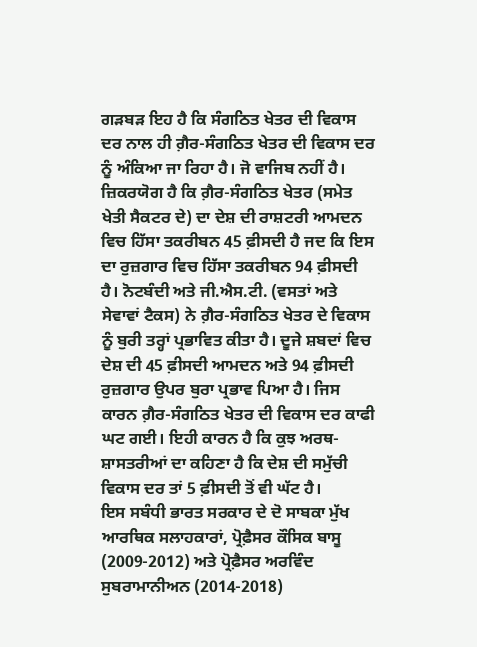ਗੜਬੜ ਇਹ ਹੈ ਕਿ ਸੰਗਠਿਤ ਖੇਤਰ ਦੀ ਵਿਕਾਸ ਦਰ ਨਾਲ ਹੀ ਗ਼ੈਰ-ਸੰਗਠਿਤ ਖੇਤਰ ਦੀ ਵਿਕਾਸ ਦਰ ਨੂੰ ਅੰਕਿਆ ਜਾ ਰਿਹਾ ਹੈ। ਜੋ ਵਾਜਿਬ ਨਹੀਂ ਹੈ।
ਜ਼ਿਕਰਯੋਗ ਹੈ ਕਿ ਗ਼ੈਰ-ਸੰਗਠਿਤ ਖੇਤਰ (ਸਮੇਤ ਖੇਤੀ ਸੈਕਟਰ ਦੇ) ਦਾ ਦੇਸ਼ ਦੀ ਰਾਸ਼ਟਰੀ ਆਮਦਨ ਵਿਚ ਹਿੱਸਾ ਤਕਰੀਬਨ 45 ਫ਼ੀਸਦੀ ਹੈ ਜਦ ਕਿ ਇਸ ਦਾ ਰੁਜ਼ਗਾਰ ਵਿਚ ਹਿੱਸਾ ਤਕਰੀਬਨ 94 ਫ਼ੀਸਦੀ ਹੈ। ਨੋਟਬੰਦੀ ਅਤੇ ਜੀ.ਐਸ.ਟੀ. (ਵਸਤਾਂ ਅਤੇ ਸੇਵਾਵਾਂ ਟੈਕਸ) ਨੇ ਗ਼ੈਰ-ਸੰਗਠਿਤ ਖੇਤਰ ਦੇ ਵਿਕਾਸ ਨੂੰ ਬੁਰੀ ਤਰ੍ਹਾਂ ਪ੍ਰਭਾਵਿਤ ਕੀਤਾ ਹੈ। ਦੂਜੇ ਸ਼ਬਦਾਂ ਵਿਚ ਦੇਸ਼ ਦੀ 45 ਫ਼ੀਸਦੀ ਆਮਦਨ ਅਤੇ 94 ਫ਼ੀਸਦੀ ਰੁਜ਼ਗਾਰ ਉਪਰ ਬੁਰਾ ਪ੍ਰਭਾਵ ਪਿਆ ਹੈ। ਜਿਸ ਕਾਰਨ ਗ਼ੈਰ-ਸੰਗਠਿਤ ਖੇਤਰ ਦੀ ਵਿਕਾਸ ਦਰ ਕਾਫੀ ਘਟ ਗਈ। ਇਹੀ ਕਾਰਨ ਹੈ ਕਿ ਕੁਝ ਅਰਥ-ਸ਼ਾਸਤਰੀਆਂ ਦਾ ਕਹਿਣਾ ਹੈ ਕਿ ਦੇਸ਼ ਦੀ ਸਮੁੱਚੀ ਵਿਕਾਸ ਦਰ ਤਾਂ 5 ਫ਼ੀਸਦੀ ਤੋਂ ਵੀ ਘੱਟ ਹੈ।
ਇਸ ਸਬੰਧੀ ਭਾਰਤ ਸਰਕਾਰ ਦੇ ਦੋ ਸਾਬਕਾ ਮੁੱਖ ਆਰਥਿਕ ਸਲਾਹਕਾਰਾਂ, ਪ੍ਰੋਫ਼ੈਸਰ ਕੌਸਿਕ ਬਾਸੂ (2009-2012) ਅਤੇ ਪ੍ਰੋਫ਼ੈਸਰ ਅਰਵਿੰਦ ਸੁਬਰਾਮਾਨੀਅਨ (2014-2018)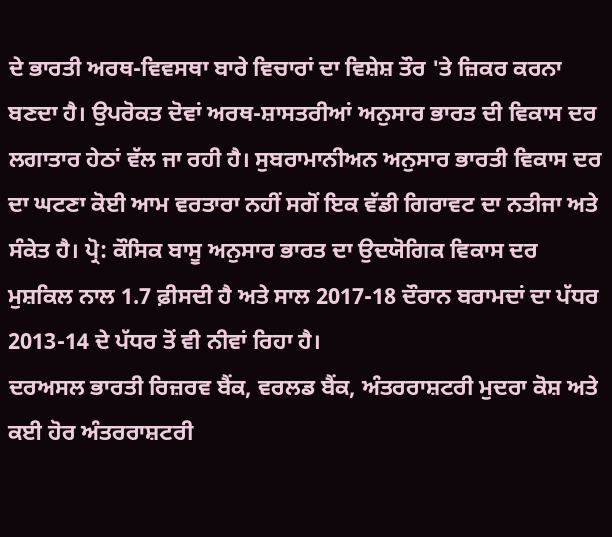ਦੇ ਭਾਰਤੀ ਅਰਥ-ਵਿਵਸਥਾ ਬਾਰੇ ਵਿਚਾਰਾਂ ਦਾ ਵਿਸ਼ੇਸ਼ ਤੌਰ 'ਤੇ ਜ਼ਿਕਰ ਕਰਨਾ ਬਣਦਾ ਹੈ। ਉਪਰੋਕਤ ਦੋਵਾਂ ਅਰਥ-ਸ਼ਾਸਤਰੀਆਂ ਅਨੁਸਾਰ ਭਾਰਤ ਦੀ ਵਿਕਾਸ ਦਰ ਲਗਾਤਾਰ ਹੇਠਾਂ ਵੱਲ ਜਾ ਰਹੀ ਹੈ। ਸੁਬਰਾਮਾਨੀਅਨ ਅਨੁਸਾਰ ਭਾਰਤੀ ਵਿਕਾਸ ਦਰ ਦਾ ਘਟਣਾ ਕੋਈ ਆਮ ਵਰਤਾਰਾ ਨਹੀਂ ਸਗੋਂ ਇਕ ਵੱਡੀ ਗਿਰਾਵਟ ਦਾ ਨਤੀਜਾ ਅਤੇ ਸੰਕੇਤ ਹੈ। ਪ੍ਰੋ: ਕੌਸਿਕ ਬਾਸੂ ਅਨੁਸਾਰ ਭਾਰਤ ਦਾ ਉਦਯੋਗਿਕ ਵਿਕਾਸ ਦਰ ਮੁਸ਼ਕਿਲ ਨਾਲ 1.7 ਫ਼ੀਸਦੀ ਹੈ ਅਤੇ ਸਾਲ 2017-18 ਦੌਰਾਨ ਬਰਾਮਦਾਂ ਦਾ ਪੱਧਰ 2013-14 ਦੇ ਪੱਧਰ ਤੋਂ ਵੀ ਨੀਵਾਂ ਰਿਹਾ ਹੈ।
ਦਰਅਸਲ ਭਾਰਤੀ ਰਿਜ਼ਰਵ ਬੈਂਕ, ਵਰਲਡ ਬੈਂਕ, ਅੰਤਰਰਾਸ਼ਟਰੀ ਮੁਦਰਾ ਕੋਸ਼ ਅਤੇ ਕਈ ਹੋਰ ਅੰਤਰਰਾਸ਼ਟਰੀ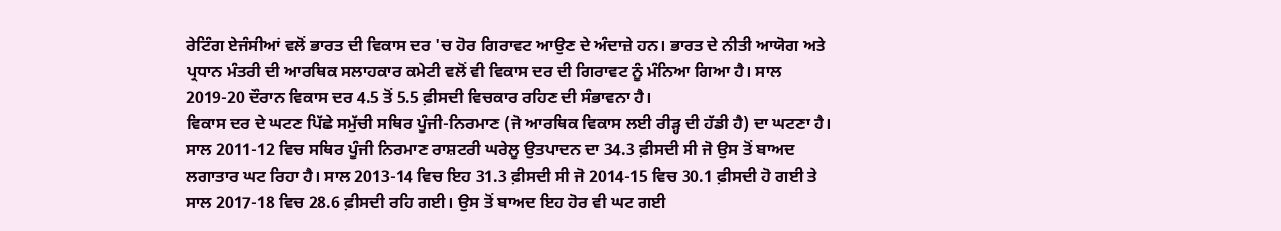ਰੇਟਿੰਗ ਏਜੰਸੀਆਂ ਵਲੋਂ ਭਾਰਤ ਦੀ ਵਿਕਾਸ ਦਰ 'ਚ ਹੋਰ ਗਿਰਾਵਟ ਆਉਣ ਦੇ ਅੰਦਾਜ਼ੇ ਹਨ। ਭਾਰਤ ਦੇ ਨੀਤੀ ਆਯੋਗ ਅਤੇ ਪ੍ਰਧਾਨ ਮੰਤਰੀ ਦੀ ਆਰਥਿਕ ਸਲਾਹਕਾਰ ਕਮੇਟੀ ਵਲੋਂ ਵੀ ਵਿਕਾਸ ਦਰ ਦੀ ਗਿਰਾਵਟ ਨੂੰ ਮੰਨਿਆ ਗਿਆ ਹੈ। ਸਾਲ 2019-20 ਦੌਰਾਨ ਵਿਕਾਸ ਦਰ 4.5 ਤੋਂ 5.5 ਫ਼ੀਸਦੀ ਵਿਚਕਾਰ ਰਹਿਣ ਦੀ ਸੰਭਾਵਨਾ ਹੈ।
ਵਿਕਾਸ ਦਰ ਦੇ ਘਟਣ ਪਿੱਛੇ ਸਮੁੱਚੀ ਸਥਿਰ ਪੂੰਜੀ-ਨਿਰਮਾਣ (ਜੋ ਆਰਥਿਕ ਵਿਕਾਸ ਲਈ ਰੀੜ੍ਹ ਦੀ ਹੱਡੀ ਹੈ) ਦਾ ਘਟਣਾ ਹੈ। ਸਾਲ 2011-12 ਵਿਚ ਸਥਿਰ ਪੂੰਜੀ ਨਿਰਮਾਣ ਰਾਸ਼ਟਰੀ ਘਰੇਲੂ ਉਤਪਾਦਨ ਦਾ 34.3 ਫ਼ੀਸਦੀ ਸੀ ਜੋ ਉਸ ਤੋਂ ਬਾਅਦ ਲਗਾਤਾਰ ਘਟ ਰਿਹਾ ਹੈ। ਸਾਲ 2013-14 ਵਿਚ ਇਹ 31.3 ਫ਼ੀਸਦੀ ਸੀ ਜੋ 2014-15 ਵਿਚ 30.1 ਫ਼ੀਸਦੀ ਹੋ ਗਈ ਤੇ ਸਾਲ 2017-18 ਵਿਚ 28.6 ਫ਼ੀਸਦੀ ਰਹਿ ਗਈ। ਉਸ ਤੋਂ ਬਾਅਦ ਇਹ ਹੋਰ ਵੀ ਘਟ ਗਈ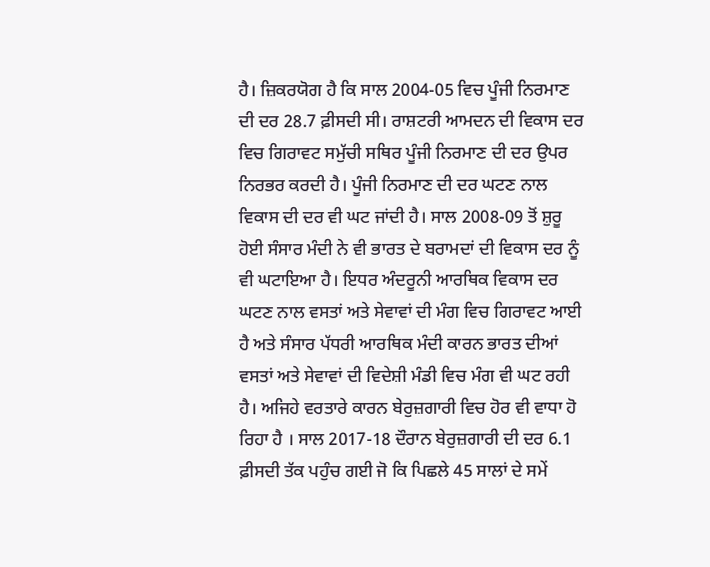ਹੈ। ਜ਼ਿਕਰਯੋਗ ਹੈ ਕਿ ਸਾਲ 2004-05 ਵਿਚ ਪੂੰਜੀ ਨਿਰਮਾਣ ਦੀ ਦਰ 28.7 ਫ਼ੀਸਦੀ ਸੀ। ਰਾਸ਼ਟਰੀ ਆਮਦਨ ਦੀ ਵਿਕਾਸ ਦਰ ਵਿਚ ਗਿਰਾਵਟ ਸਮੁੱਚੀ ਸਥਿਰ ਪੂੰਜੀ ਨਿਰਮਾਣ ਦੀ ਦਰ ਉਪਰ ਨਿਰਭਰ ਕਰਦੀ ਹੈ। ਪੂੰਜੀ ਨਿਰਮਾਣ ਦੀ ਦਰ ਘਟਣ ਨਾਲ ਵਿਕਾਸ ਦੀ ਦਰ ਵੀ ਘਟ ਜਾਂਦੀ ਹੈ। ਸਾਲ 2008-09 ਤੋਂ ਸ਼ੁਰੂ ਹੋਈ ਸੰਸਾਰ ਮੰਦੀ ਨੇ ਵੀ ਭਾਰਤ ਦੇ ਬਰਾਮਦਾਂ ਦੀ ਵਿਕਾਸ ਦਰ ਨੂੰ ਵੀ ਘਟਾਇਆ ਹੈ। ਇਧਰ ਅੰਦਰੂਨੀ ਆਰਥਿਕ ਵਿਕਾਸ ਦਰ ਘਟਣ ਨਾਲ ਵਸਤਾਂ ਅਤੇ ਸੇਵਾਵਾਂ ਦੀ ਮੰਗ ਵਿਚ ਗਿਰਾਵਟ ਆਈ ਹੈ ਅਤੇ ਸੰਸਾਰ ਪੱਧਰੀ ਆਰਥਿਕ ਮੰਦੀ ਕਾਰਨ ਭਾਰਤ ਦੀਆਂ ਵਸਤਾਂ ਅਤੇ ਸੇਵਾਵਾਂ ਦੀ ਵਿਦੇਸ਼ੀ ਮੰਡੀ ਵਿਚ ਮੰਗ ਵੀ ਘਟ ਰਹੀ ਹੈ। ਅਜਿਹੇ ਵਰਤਾਰੇ ਕਾਰਨ ਬੇਰੁਜ਼ਗਾਰੀ ਵਿਚ ਹੋਰ ਵੀ ਵਾਧਾ ਹੋ ਰਿਹਾ ਹੈ । ਸਾਲ 2017-18 ਦੌਰਾਨ ਬੇਰੁਜ਼ਗਾਰੀ ਦੀ ਦਰ 6.1 ਫ਼ੀਸਦੀ ਤੱਕ ਪਹੁੰਚ ਗਈ ਜੋ ਕਿ ਪਿਛਲੇ 45 ਸਾਲਾਂ ਦੇ ਸਮੇਂ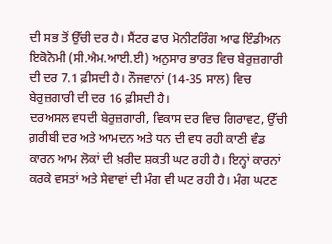ਦੀ ਸਭ ਤੋਂ ਉੱਚੀ ਦਰ ਹੈ। ਸੈਂਟਰ ਫਾਰ ਮੋਨੀਟਰਿੰਗ ਆਫ ਇੰਡੀਅਨ ਇਕੋਨੋਮੀ (ਸੀ.ਐਮ.ਆਈ.ਈ) ਅਨੁਸਾਰ ਭਾਰਤ ਵਿਚ ਬੇਰੁਜ਼ਗਾਰੀ ਦੀ ਦਰ 7.1 ਫ਼ੀਸਦੀ ਹੈ। ਨੌਜਵਾਨਾਂ (14-35 ਸਾਲ) ਵਿਚ ਬੇਰੁਜ਼ਗਾਰੀ ਦੀ ਦਰ 16 ਫ਼ੀਸਦੀ ਹੈ।
ਦਰਅਸਲ ਵਧਦੀ ਬੇਰੁਜ਼ਗਾਰੀ, ਵਿਕਾਸ ਦਰ ਵਿਚ ਗਿਰਾਵਟ, ਉੱਚੀ ਗ਼ਰੀਬੀ ਦਰ ਅਤੇ ਆਮਦਨ ਅਤੇ ਧਨ ਦੀ ਵਧ ਰਹੀ ਕਾਣੀ ਵੰਡ ਕਾਰਨ ਆਮ ਲੋਕਾਂ ਦੀ ਖ਼ਰੀਦ ਸ਼ਕਤੀ ਘਟ ਰਹੀ ਹੈ। ਇਨ੍ਹਾਂ ਕਾਰਨਾਂ ਕਰਕੇ ਵਸਤਾਂ ਅਤੇ ਸੇਵਾਵਾਂ ਦੀ ਮੰਗ ਵੀ ਘਟ ਰਹੀ ਹੈ। ਮੰਗ ਘਟਣ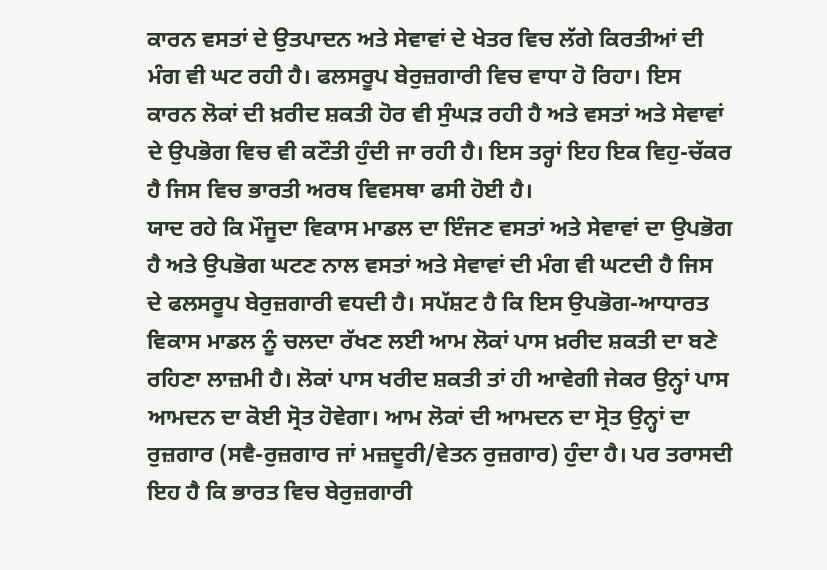ਕਾਰਨ ਵਸਤਾਂ ਦੇ ਉਤਪਾਦਨ ਅਤੇ ਸੇਵਾਵਾਂ ਦੇ ਖੇਤਰ ਵਿਚ ਲੱਗੇ ਕਿਰਤੀਆਂ ਦੀ ਮੰਗ ਵੀ ਘਟ ਰਹੀ ਹੈ। ਫਲਸਰੂਪ ਬੇਰੁਜ਼ਗਾਰੀ ਵਿਚ ਵਾਧਾ ਹੋ ਰਿਹਾ। ਇਸ ਕਾਰਨ ਲੋਕਾਂ ਦੀ ਖ਼ਰੀਦ ਸ਼ਕਤੀ ਹੋਰ ਵੀ ਸੁੰਘੜ ਰਹੀ ਹੈ ਅਤੇ ਵਸਤਾਂ ਅਤੇ ਸੇਵਾਵਾਂ ਦੇ ਉਪਭੋਗ ਵਿਚ ਵੀ ਕਟੌਤੀ ਹੁੰਦੀ ਜਾ ਰਹੀ ਹੈ। ਇਸ ਤਰ੍ਹਾਂ ਇਹ ਇਕ ਵਿਹੁ-ਚੱਕਰ ਹੈ ਜਿਸ ਵਿਚ ਭਾਰਤੀ ਅਰਥ ਵਿਵਸਥਾ ਫਸੀ ਹੋਈ ਹੈ।
ਯਾਦ ਰਹੇ ਕਿ ਮੌਜੂਦਾ ਵਿਕਾਸ ਮਾਡਲ ਦਾ ਇੰਜਣ ਵਸਤਾਂ ਅਤੇ ਸੇਵਾਵਾਂ ਦਾ ਉਪਭੋਗ ਹੈ ਅਤੇ ਉਪਭੋਗ ਘਟਣ ਨਾਲ ਵਸਤਾਂ ਅਤੇ ਸੇਵਾਵਾਂ ਦੀ ਮੰਗ ਵੀ ਘਟਦੀ ਹੈ ਜਿਸ ਦੇ ਫਲਸਰੂਪ ਬੇਰੁਜ਼ਗਾਰੀ ਵਧਦੀ ਹੈ। ਸਪੱਸ਼ਟ ਹੈ ਕਿ ਇਸ ਉਪਭੋਗ-ਆਧਾਰਤ ਵਿਕਾਸ ਮਾਡਲ ਨੂੰ ਚਲਦਾ ਰੱਖਣ ਲਈ ਆਮ ਲੋਕਾਂ ਪਾਸ ਖ਼ਰੀਦ ਸ਼ਕਤੀ ਦਾ ਬਣੇ ਰਹਿਣਾ ਲਾਜ਼ਮੀ ਹੈ। ਲੋਕਾਂ ਪਾਸ ਖਰੀਦ ਸ਼ਕਤੀ ਤਾਂ ਹੀ ਆਵੇਗੀ ਜੇਕਰ ਉਨ੍ਹਾਂ ਪਾਸ ਆਮਦਨ ਦਾ ਕੋਈ ਸ੍ਰੋਤ ਹੋਵੇਗਾ। ਆਮ ਲੋਕਾਂ ਦੀ ਆਮਦਨ ਦਾ ਸ੍ਰੋਤ ਉਨ੍ਹਾਂ ਦਾ ਰੁਜ਼ਗਾਰ (ਸਵੈ-ਰੁਜ਼ਗਾਰ ਜਾਂ ਮਜ਼ਦੂਰੀ/ਵੇਤਨ ਰੁਜ਼ਗਾਰ) ਹੁੰਦਾ ਹੈ। ਪਰ ਤਰਾਸਦੀ ਇਹ ਹੈ ਕਿ ਭਾਰਤ ਵਿਚ ਬੇਰੁਜ਼ਗਾਰੀ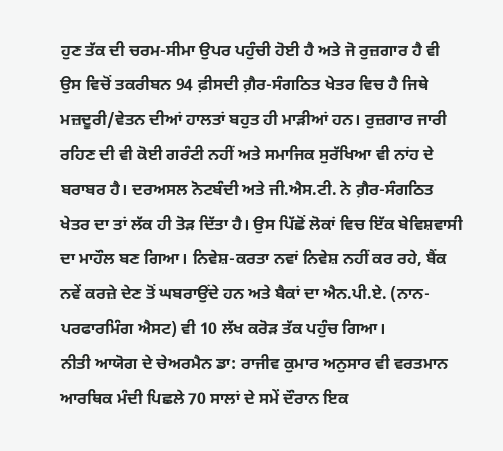ਹੁਣ ਤੱਕ ਦੀ ਚਰਮ-ਸੀਮਾ ਉਪਰ ਪਹੁੰਚੀ ਹੋਈ ਹੈ ਅਤੇ ਜੋ ਰੁਜ਼ਗਾਰ ਹੈ ਵੀ ਉਸ ਵਿਚੋਂ ਤਕਰੀਬਨ 94 ਫ਼ੀਸਦੀ ਗ਼ੈਰ-ਸੰਗਠਿਤ ਖੇਤਰ ਵਿਚ ਹੈ ਜਿਥੇ ਮਜ਼ਦੂਰੀ/ਵੇਤਨ ਦੀਆਂ ਹਾਲਤਾਂ ਬਹੁਤ ਹੀ ਮਾੜੀਆਂ ਹਨ। ਰੁਜ਼ਗਾਰ ਜਾਰੀ ਰਹਿਣ ਦੀ ਵੀ ਕੋਈ ਗਰੰਟੀ ਨਹੀਂ ਅਤੇ ਸਮਾਜਿਕ ਸੁਰੱਖਿਆ ਵੀ ਨਾਂਹ ਦੇ ਬਰਾਬਰ ਹੈ। ਦਰਅਸਲ ਨੋਟਬੰਦੀ ਅਤੇ ਜੀ.ਐਸ.ਟੀ. ਨੇ ਗ਼ੈਰ-ਸੰਗਠਿਤ ਖੇਤਰ ਦਾ ਤਾਂ ਲੱਕ ਹੀ ਤੋੜ ਦਿੱਤਾ ਹੈ। ਉਸ ਪਿੱਛੋਂ ਲੋਕਾਂ ਵਿਚ ਇੱਕ ਬੇਵਿਸ਼ਵਾਸੀ ਦਾ ਮਾਹੌਲ ਬਣ ਗਿਆ। ਨਿਵੇਸ਼-ਕਰਤਾ ਨਵਾਂ ਨਿਵੇਸ਼ ਨਹੀਂ ਕਰ ਰਹੇ, ਬੈਂਕ ਨਵੇਂ ਕਰਜ਼ੇ ਦੇਣ ਤੋਂ ਘਬਰਾਉਂਦੇ ਹਨ ਅਤੇ ਬੈਕਾਂ ਦਾ ਐਨ.ਪੀ.ਏ. (ਨਾਨ-ਪਰਫਾਰਮਿੰਗ ਐਸਟ) ਵੀ 10 ਲੱਖ ਕਰੋੜ ਤੱਕ ਪਹੁੰਚ ਗਿਆ।
ਨੀਤੀ ਆਯੋਗ ਦੇ ਚੇਅਰਮੈਨ ਡਾ: ਰਾਜੀਵ ਕੁਮਾਰ ਅਨੁਸਾਰ ਵੀ ਵਰਤਮਾਨ ਆਰਥਿਕ ਮੰਦੀ ਪਿਛਲੇ 70 ਸਾਲਾਂ ਦੇ ਸਮੇਂ ਦੌਰਾਨ ਇਕ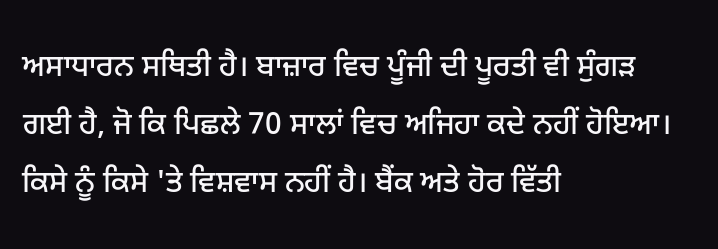ਅਸਾਧਾਰਨ ਸਥਿਤੀ ਹੈ। ਬਾਜ਼ਾਰ ਵਿਚ ਪੂੰਜੀ ਦੀ ਪੂਰਤੀ ਵੀ ਸੁੰਗੜ ਗਈ ਹੈ, ਜੋ ਕਿ ਪਿਛਲੇ 70 ਸਾਲਾਂ ਵਿਚ ਅਜਿਹਾ ਕਦੇ ਨਹੀਂ ਹੋਇਆ। ਕਿਸੇ ਨੂੰ ਕਿਸੇ 'ਤੇ ਵਿਸ਼ਵਾਸ ਨਹੀਂ ਹੈ। ਬੈਂਕ ਅਤੇ ਹੋਰ ਵਿੱਤੀ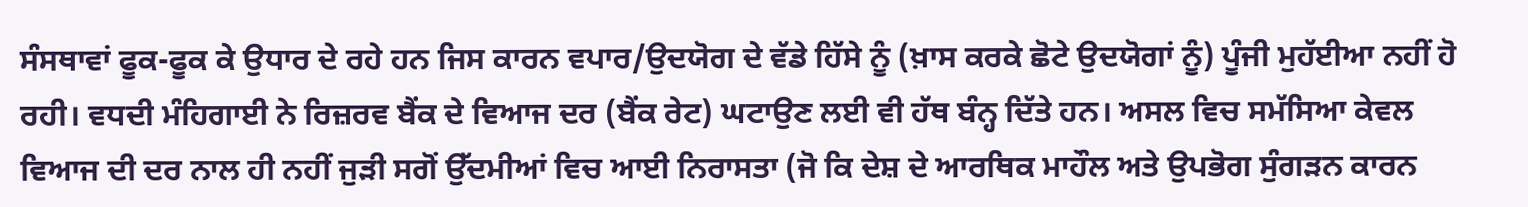ਸੰਸਥਾਵਾਂ ਫੂਕ-ਫੂਕ ਕੇ ਉਧਾਰ ਦੇ ਰਹੇ ਹਨ ਜਿਸ ਕਾਰਨ ਵਪਾਰ/ਉਦਯੋਗ ਦੇ ਵੱਡੇ ਹਿੱਸੇ ਨੂੰ (ਖ਼ਾਸ ਕਰਕੇ ਛੋਟੇ ਉਦਯੋਗਾਂ ਨੂੰ) ਪੂੰਜੀ ਮੁਹੱਈਆ ਨਹੀਂ ਹੋ ਰਹੀ। ਵਧਦੀ ਮੰਹਿਗਾਈ ਨੇ ਰਿਜ਼ਰਵ ਬੈਂਕ ਦੇ ਵਿਆਜ ਦਰ (ਬੈਂਕ ਰੇਟ) ਘਟਾਉਣ ਲਈ ਵੀ ਹੱਥ ਬੰਨ੍ਹ ਦਿੱਤੇ ਹਨ। ਅਸਲ ਵਿਚ ਸਮੱਸਿਆ ਕੇਵਲ ਵਿਆਜ ਦੀ ਦਰ ਨਾਲ ਹੀ ਨਹੀਂ ਜੁੜੀ ਸਗੋਂ ਉੱਦਮੀਆਂ ਵਿਚ ਆਈ ਨਿਰਾਸਤਾ (ਜੋ ਕਿ ਦੇਸ਼ ਦੇ ਆਰਥਿਕ ਮਾਹੌਲ ਅਤੇ ਉਪਭੋਗ ਸੁੰਗੜਨ ਕਾਰਨ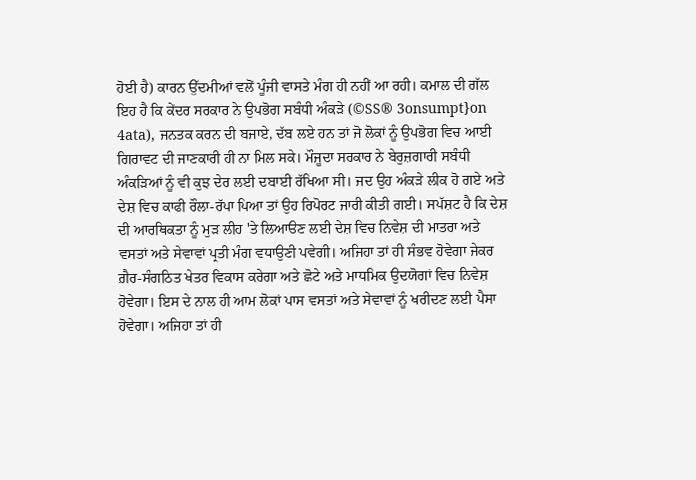ਹੋਈ ਹੈ) ਕਾਰਨ ਉੱਦਮੀਆਂ ਵਲੋਂ ਪੂੰਜੀ ਵਾਸਤੇ ਮੰਗ ਹੀ ਨਹੀਂ ਆ ਰਹੀ। ਕਮਾਲ ਦੀ ਗੱਲ ਇਹ ਹੈ ਕਿ ਕੇਂਦਰ ਸਰਕਾਰ ਨੇ ਉਪਭੋਗ ਸਬੰਧੀ ਅੰਕੜੇ (©SS® 3onsumpt}on 4ata), ਜਨਤਕ ਕਰਨ ਦੀ ਬਜਾਏ, ਦੱਬ ਲਏ ਹਨ ਤਾਂ ਜੋ ਲੋਕਾਂ ਨੂੰ ਉਪਭੋਗ ਵਿਚ ਆਈ ਗਿਰਾਵਟ ਦੀ ਜਾਣਕਾਰੀ ਹੀ ਨਾ ਮਿਲ ਸਕੇ। ਮੌਜੂਦਾ ਸਰਕਾਰ ਨੇ ਬੇਰੁਜ਼ਗਾਰੀ ਸਬੰਧੀ ਅੰਕੜਿਆਂ ਨੂੰ ਵੀ ਕੁਝ ਦੇਰ ਲਈ ਦਬਾਈ ਰੱਖਿਆ ਸੀ। ਜਦ ਉਹ ਅੰਕੜੇ ਲੀਕ ਹੋ ਗਏ ਅਤੇ ਦੇਸ਼ ਵਿਚ ਕਾਫੀ ਰੌਲਾ-ਰੱਪਾ ਪਿਆ ਤਾਂ ਉਹ ਰਿਪੋਰਟ ਜਾਰੀ ਕੀਤੀ ਗਈ। ਸਪੱਸ਼ਟ ਹੈ ਕਿ ਦੇਸ਼ ਦੀ ਆਰਥਿਕਤਾ ਨੂੰ ਮੁੜ ਲੀਹ 'ਤੇ ਲਿਆੳਣ ਲਈ ਦੇਸ਼ ਵਿਚ ਨਿਵੇਸ਼ ਦੀ ਮਾਤਰਾ ਅਤੇ ਵਸਤਾਂ ਅਤੇ ਸੇਵਾਵਾਂ ਪ੍ਰਤੀ ਮੰਗ ਵਧਾਉਣੀ ਪਵੇਗੀ। ਅਜਿਹਾ ਤਾਂ ਹੀ ਸੰਭਵ ਹੋਵੇਗਾ ਜੇਕਰ ਗ਼ੈਰ-ਸੰਗਠਿਤ ਖੇਤਰ ਵਿਕਾਸ ਕਰੇਗਾ ਅਤੇ ਛੋਟੇ ਅਤੇ ਮਾਧਮਿਕ ਉਦਯੋਗਾਂ ਵਿਚ ਨਿਵੇਸ਼ ਹੋਵੇਗਾ। ਇਸ ਦੇ ਨਾਲ ਹੀ ਆਮ ਲੋਕਾਂ ਪਾਸ ਵਸਤਾਂ ਅਤੇ ਸੇਵਾਵਾਂ ਨੂੰ ਖਰੀਦਣ ਲਈ ਪੈਸਾ ਹੋਵੇਗਾ। ਅਜਿਹਾ ਤਾਂ ਹੀ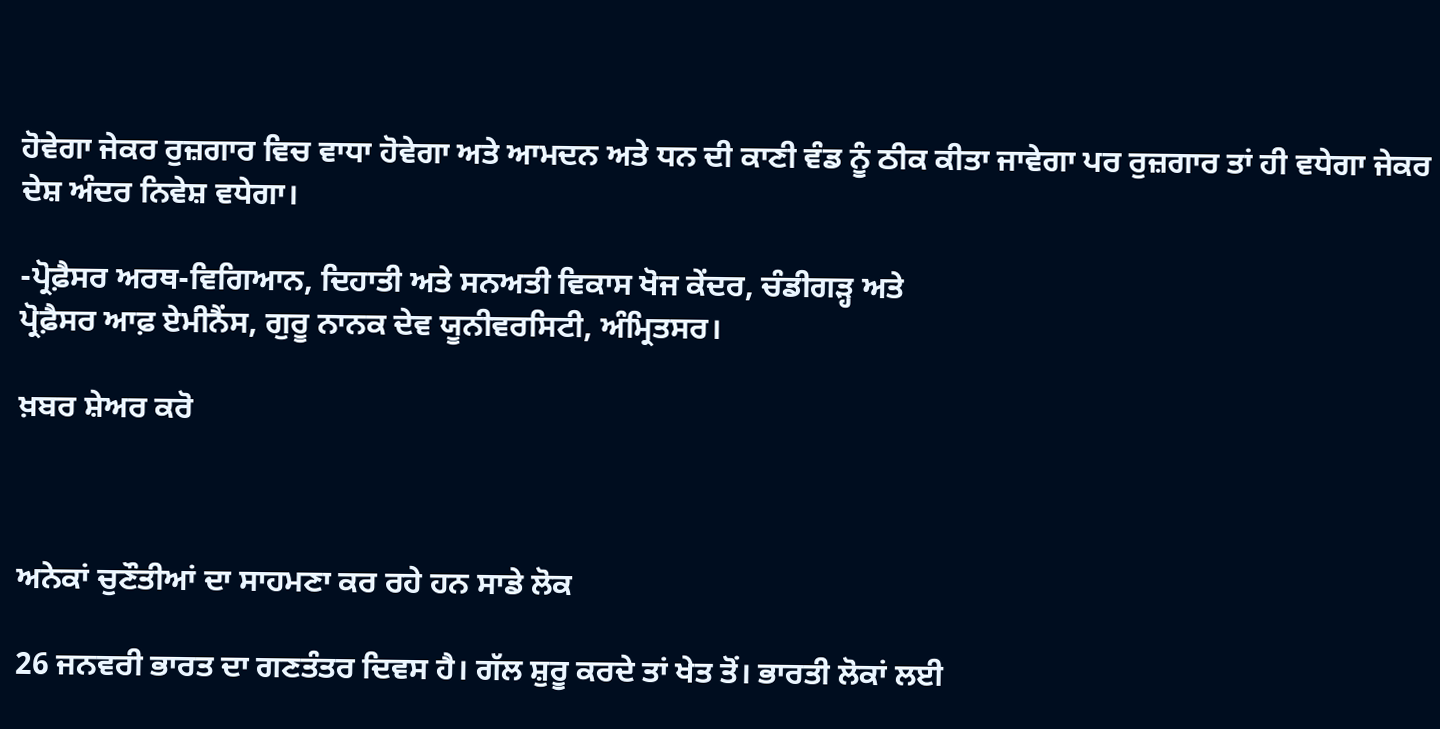ਹੋਵੇਗਾ ਜੇਕਰ ਰੁਜ਼ਗਾਰ ਵਿਚ ਵਾਧਾ ਹੋਵੇਗਾ ਅਤੇ ਆਮਦਨ ਅਤੇ ਧਨ ਦੀ ਕਾਣੀ ਵੰਡ ਨੂੰ ਠੀਕ ਕੀਤਾ ਜਾਵੇਗਾ ਪਰ ਰੁਜ਼ਗਾਰ ਤਾਂ ਹੀ ਵਧੇਗਾ ਜੇਕਰ ਦੇਸ਼ ਅੰਦਰ ਨਿਵੇਸ਼ ਵਧੇਗਾ।

-ਪ੍ਰੋਫ਼ੈਸਰ ਅਰਥ-ਵਿਗਿਆਨ, ਦਿਹਾਤੀ ਅਤੇ ਸਨਅਤੀ ਵਿਕਾਸ ਖੋਜ ਕੇਂਦਰ, ਚੰਡੀਗੜ੍ਹ ਅਤੇ
ਪ੍ਰੋਫ਼ੈਸਰ ਆਫ਼ ਏਮੀਨੈਂਸ, ਗੁਰੂ ਨਾਨਕ ਦੇਵ ਯੂਨੀਵਰਸਿਟੀ, ਅੰਮ੍ਰਿਤਸਰ।

ਖ਼ਬਰ ਸ਼ੇਅਰ ਕਰੋ



ਅਨੇਕਾਂ ਚੁਣੌਤੀਆਂ ਦਾ ਸਾਹਮਣਾ ਕਰ ਰਹੇ ਹਨ ਸਾਡੇ ਲੋਕ

26 ਜਨਵਰੀ ਭਾਰਤ ਦਾ ਗਣਤੰਤਰ ਦਿਵਸ ਹੈ। ਗੱਲ ਸ਼ੁਰੂ ਕਰਦੇ ਤਾਂ ਖੇਤ ਤੋਂ। ਭਾਰਤੀ ਲੋਕਾਂ ਲਈ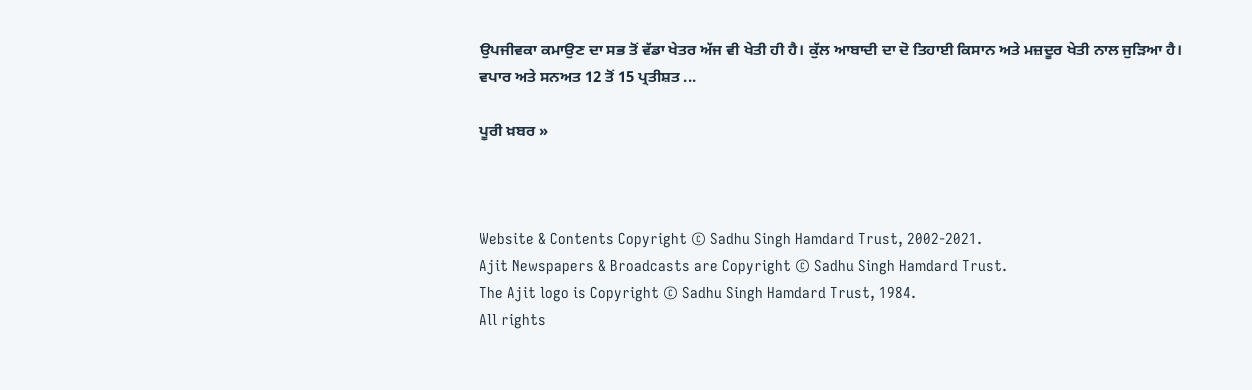ਉਪਜੀਵਕਾ ਕਮਾਉਣ ਦਾ ਸਭ ਤੋਂ ਵੱਡਾ ਖੇਤਰ ਅੱਜ ਵੀ ਖੇਤੀ ਹੀ ਹੈ। ਕੁੱਲ ਆਬਾਦੀ ਦਾ ਦੋ ਤਿਹਾਈ ਕਿਸਾਨ ਅਤੇ ਮਜ਼ਦੂਰ ਖੇਤੀ ਨਾਲ ਜੁੜਿਆ ਹੈ। ਵਪਾਰ ਅਤੇ ਸਨਅਤ 12 ਤੋਂ 15 ਪ੍ਰਤੀਸ਼ਤ ...

ਪੂਰੀ ਖ਼ਬਰ »



Website & Contents Copyright © Sadhu Singh Hamdard Trust, 2002-2021.
Ajit Newspapers & Broadcasts are Copyright © Sadhu Singh Hamdard Trust.
The Ajit logo is Copyright © Sadhu Singh Hamdard Trust, 1984.
All rights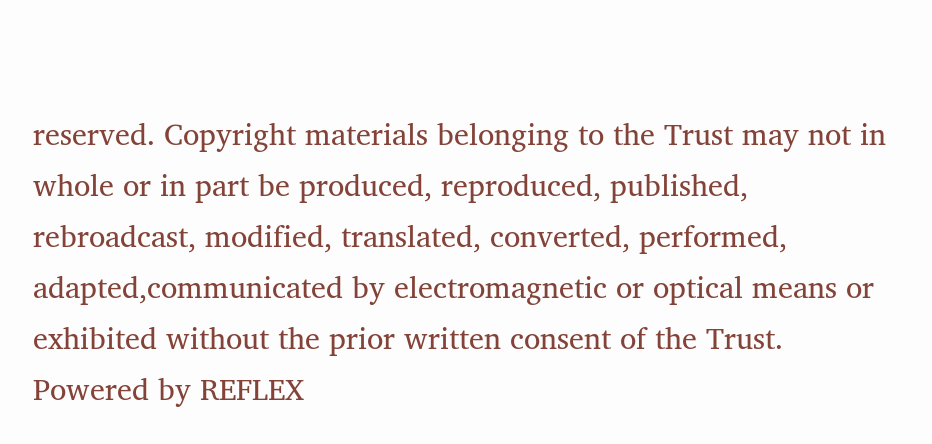reserved. Copyright materials belonging to the Trust may not in whole or in part be produced, reproduced, published, rebroadcast, modified, translated, converted, performed, adapted,communicated by electromagnetic or optical means or exhibited without the prior written consent of the Trust. Powered by REFLEX